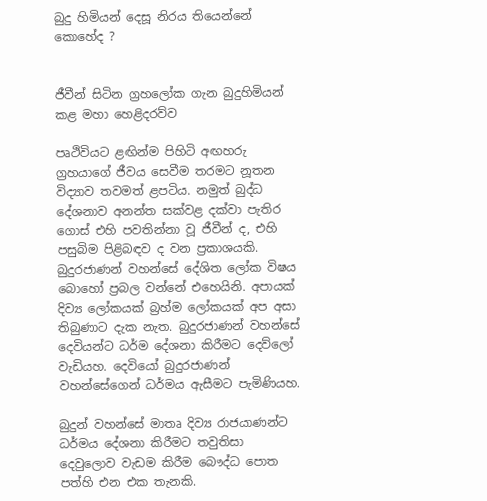බුදු හිමියන් දෙසූ නිරය තියෙන්නේ කොහේද ?


ජීවීන් සිටින ග්‍රහලෝක ගැන බුදුහිමියන් කළ මහා හෙළිදරව්ව

පෘථිවියට ළඟින්ම පිහිටි අඟහරු ග්‍රහයාගේ ජීවය සෙවීම තරමට නූතන විද්‍යාව තවමත් ළපටිය. නමුත් බුද්ධ දේශනාව අනන්ත සක්වළ දක්වා පැතිර ගොස් එහි පවතින්නා වූ ජීවීන් ද, එහි පසුබිම පිළිබඳව ද වන ප්‍රකාශයකි. බුදුරජාණන් වහන්සේ දේශිත ලෝක විෂය බොහෝ ප්‍රබල වන්නේ එහෙයිනි. අපායක් දිව්‍ය ලෝකයක් බ්‍රහ්ම ලෝකයක් අප අසා තිබුණාට දැක නැත. බුදුරජාණන් වහන්සේ දෙවියන්ට ධර්ම දේශනා කිරීමට දෙව්ලෝ වැඩියහ. දෙවියෝ බුදුරජාණන් වහන්සේගෙන් ධර්මය ඇසීමට පැමිණියහ.

බුදුන් වහන්සේ මාතෘ දිව්‍ය රාජයාණන්ට ධර්මය දේශනා කිරීමට තවුතිසා දෙවුලොව වැඩම කිරීම බෞද්ධ පොත පත්හි එන එක තැනකි.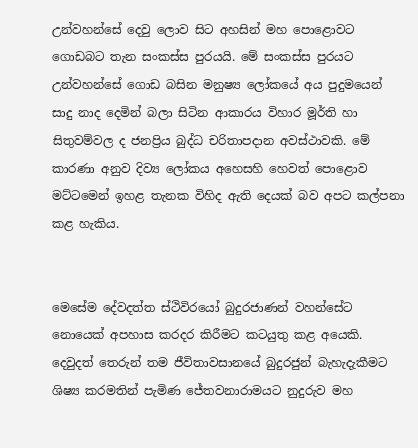උන්වහන්සේ දෙවු ලොව සිට අහසින් මහ පොළොවට ගොඩබට තැන සංකස්ස පුරයයි. මේ සංකස්ස පුරයට උන්වහන්සේ ගොඩ බසින මනුෂ්‍ය ලෝකයේ අය පුදුමයෙන් සාදු නාද දෙමින් බලා සිටින ආකාරය විහාර මූර්ති හා සිතුවම්වල ද ජනප්‍රිය බුද්ධ චරිතාපදාන අවස්ථාවකි. මේ කාරණා අනුව දිව්‍ය ලෝකය අහෙසහි හෙවත් පොළොව මට්ටමෙන් ඉහළ තැනක විහිද ඇති දෙයක් බව අපට කල්පනා කළ හැකිය.


මෙසේම දේවදත්ත ස්ථිවිරයෝ බුදුරජාණන් වහන්සේට නොයෙක් අපහාස කරදර කිරීමට කටයුතු කළ අයෙකි. දෙවුදත් තෙරුන් තම ජීවිතාවසානයේ බුදුරජුන් බැහැදැකීමට ශිෂ්‍ය කරමතින් පැමිණ ජේතවනාරාමයට නුදුරුව මහ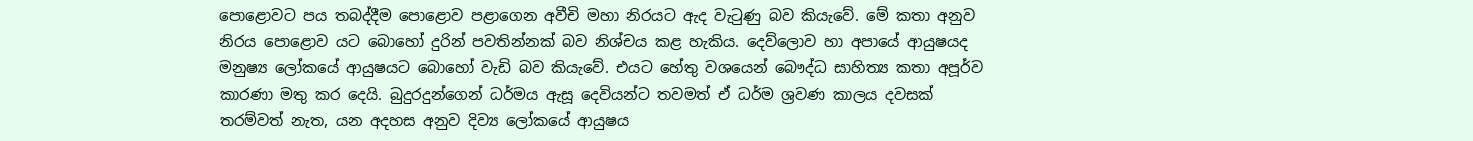පොළොවට පය තබද්දීම පොළොව පළාගෙන අවීචි මහා නිරයට ඇද වැටුණු බව කියැවේ. මේ කතා අනුව නිරය පොළොව යට බොහෝ දුරින් පවතින්නක් බව නිශ්චය කළ හැකිය. දෙව්ලොව හා අපායේ ආයුෂයද මනුෂ්‍ය ලෝකයේ ආයුෂයට බොහෝ වැඩි බව කියැවේ. එයට හේතු වශයෙන් බෞද්ධ සාහිත්‍ය කතා අපූර්ව කාරණා මතු කර දෙයි. බුදුරදුන්ගෙන් ධර්මය ඇසූ දෙවියන්ට තවමත් ඒ ධර්ම ශ්‍රවණ කාලය දවසක් තරම්වත් නැත, යන අදහස අනුව දිව්‍ය ලෝකයේ ආයුෂය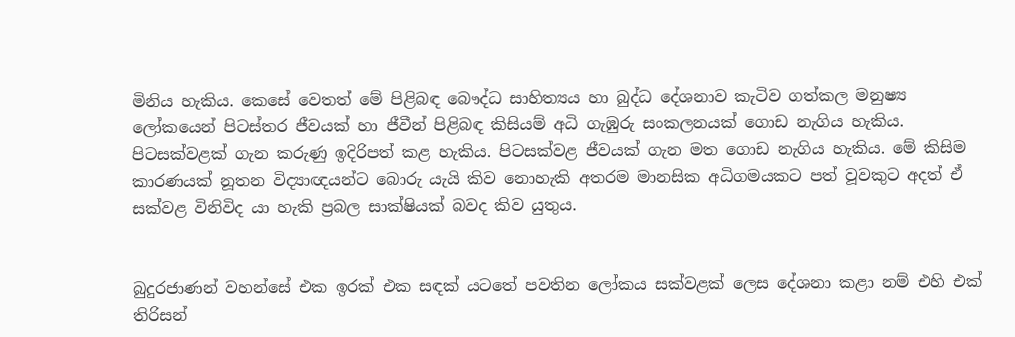මිනිය හැකිය. කෙසේ වෙතත් මේ පිළිබඳ බෞද්ධ සාහිත්‍යය හා බුද්ධ දේශනාව කැටිව ගත්කල මනුෂ්‍ය ලෝකයෙන් පිටස්තර ජීවයක් හා ජීවීන් පිළිබඳ කිසියම් අධි ගැඹුරු සංකලනයක් ගොඩ නැගිය හැකිය. පිටසක්වළක් ගැන කරුණු ඉදිරිපත් කළ හැකිය. පිටසක්වළ ජීවයක් ගැන මත ගොඩ නැගිය හැකිය. මේ කිසිම කාරණයක් නූතන විද්‍යාඥයන්ට බොරු යැයි කිව නොහැකි අතරම මානසික අධිගමයකට පත් වූවකුට අදත් ඒ සක්වළ විනිවිද යා හැකි ප්‍රබල සාක්ෂියක් බවද කිව යුතුය.


බුදුරජාණන් වහන්සේ එක ඉරක් එක සඳක් යටතේ පවතින ලෝකය සක්වළක් ලෙස දේශනා කළා නම් එහි එක් තිරිසන්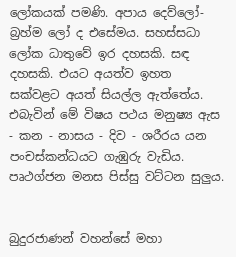ලෝකයක් පමණි. අපාය දෙව්ලෝ-බ්‍රහ්ම ලෝ ද එසේමය. සහස්සධා ලෝක ධාතුවේ ඉර දහසකි. සඳ දහසකි. එයට අයත්ව ඉහත සක්වළට අයත් සියල්ල ඇත්තේය. එබැවින් මේ වි‌ෂය පථය මනුෂ්‍ය ඇස - කන - නාසය - දිව - ශරීරය යන පංචස්කන්ධයට ගැඹුරු වැඩිය. පෘථග්ජන මනස පිස්සු වට්ටන සුලුය.


බුදුරජාණන් වහන්සේ මහා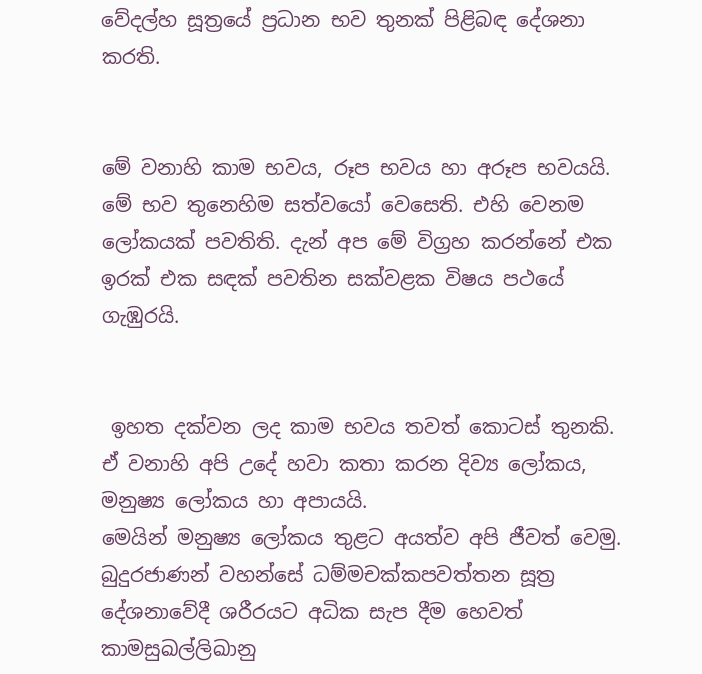වේදල්හ සූත්‍රයේ ප්‍රධාන භව තුනක් පිළිබඳ දේශනා කරති.


මේ වනාහි කාම භවය, රූප භවය හා අරූප භවයයි. මේ භව තුනෙහිම සත්වයෝ වෙසෙති. එහි වෙනම ලෝකයක් පවතිති. දැන් අප මේ විග්‍රහ කරන්නේ එක ඉරක් එක සඳක් පවතින සක්වළක විෂය පථයේ ගැඹුරයි.


 ඉහත දක්වන ලද කාම භවය තවත් කොටස් තුනකි. ඒ වනාහි අපි උදේ හවා කතා කරන දිව්‍ය ලෝකය, මනුෂ්‍ය ලෝකය හා අපායයි.
මෙයින් මනුෂ්‍ය ලෝකය තුළට අයත්ව අපි ජීවත් වෙමු. බුදුරජාණන් වහන්සේ ධම්මචක්කපවත්තන සූත්‍ර දේශනාවේදී ශරීරයට අධික සැප දීම හෙවත් කාමසුඛල්ලිඛානු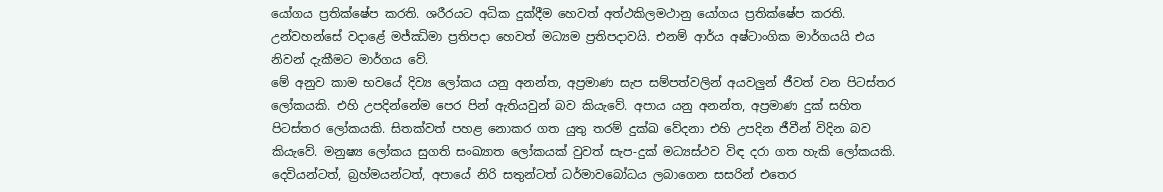යෝගය ප්‍රතික්ෂේප කරති. ශරීරයට අධික දුක්දීම හෙවත් අත්ථකිලමථානු යෝගය ප්‍රතික්ෂේප කරති. උන්වහන්සේ වදාළේ මජ්ඣිමා ප්‍රතිපදා හෙවත් මධ්‍යම ප්‍රතිපදාවයි. එනම් ආර්ය අෂ්ටාංගික මාර්ගයයි එය නිවන් දැකීමට මාර්ගය වේ.
මේ අනුව කාම භවයේ දිව්‍ය ලෝකය යනු අනන්ත, අප්‍රමාණ සැප සම්පත්වලින් අයවලුන් ජීවත් වන පිටස්තර ලෝකයකි. එහි උපදින්නේම පෙර පින් ඇතියවුන් බව කියැවේ. අපාය යනු අනන්ත, අප්‍රමාණ දුක් සහිත පිටස්තර ලෝකයකි. සිතක්වත් පහළ නොකර ගත යුතු තරම් දුක්ඛ වේදනා එහි උපදින ජීවීන් විදින බව කියැවේ. මනුෂ්‍ය ලෝකය සුගති සංඛ්‍යාත ලෝකයක් වුවත් සැප-දුක් මධ්‍යස්ථව විඳ දරා ගත හැකි ලෝකයකි. දෙවියන්ටත්, බ්‍රහ්මයන්ටත්, අපායේ නිරි සතුන්ටත් ධර්මාවබෝධය ලබාගෙන සසරින් එතෙර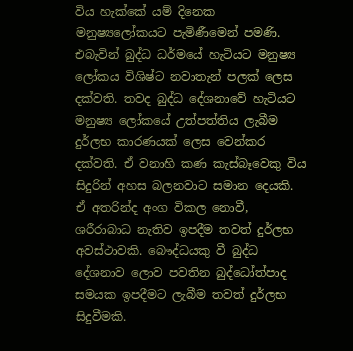විය හැක්කේ යම් දිනෙක මනුෂ්‍යලෝකයට පැමිණීමෙන් පමණි. එබැවින් බුද්ධ ධර්මයේ හැටියට මනුෂ්‍ය ලෝකය විශිෂ්ට නවාතැන් පලක් ලෙස දක්වති. තවද බුද්ධ දේශනාවේ හැටියට මනුෂ්‍ය ලෝකයේ උත්පත්තිය ලැබීම දුර්ලභ කාරණයක් ලෙස වෙන්කර දක්වති. ඒ වනාහි කණ කැස්බෑවෙකු විය සිදුරින් අහස බලනවාට සමාන දෙයකි. ඒ අතරින්ද අංග විකල නොවී, ශරීරාබාධ නැතිව ඉපදීම තවත් දුර්ලභ අවස්ථාවකි. බෞද්ධයකු වී බුද්ධ දේශනාව ලොව පවතින බුද්ධෝත්පාද සමයක ඉපදීමට ලැබීම තවත් දුර්ලභ සිදුවීමකි.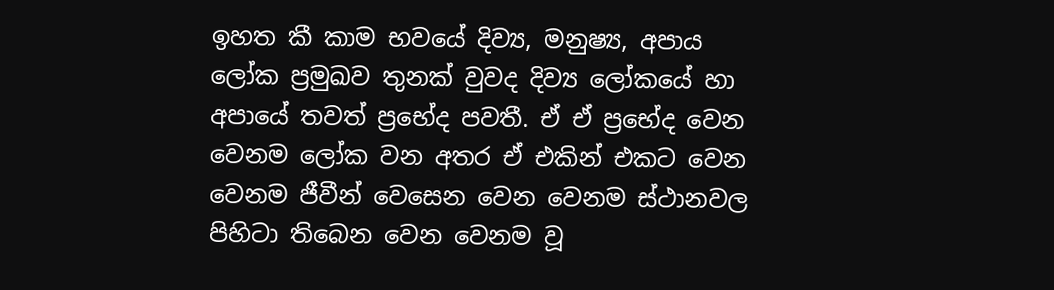ඉහත කී කාම භවයේ දිව්‍ය, මනුෂ්‍ය, අපාය ලෝක ප්‍රමුඛව තුනක් වුවද දිව්‍ය ලෝකයේ හා අපායේ තවත් ප්‍රභේද පවතී. ඒ ඒ ප්‍රභේද වෙන වෙනම ලෝක වන අතර ඒ එකින් එකට වෙන වෙනම ජීවීන් වෙසෙන වෙන වෙනම ස්ථානවල පිහිටා තිබෙන වෙන වෙනම වූ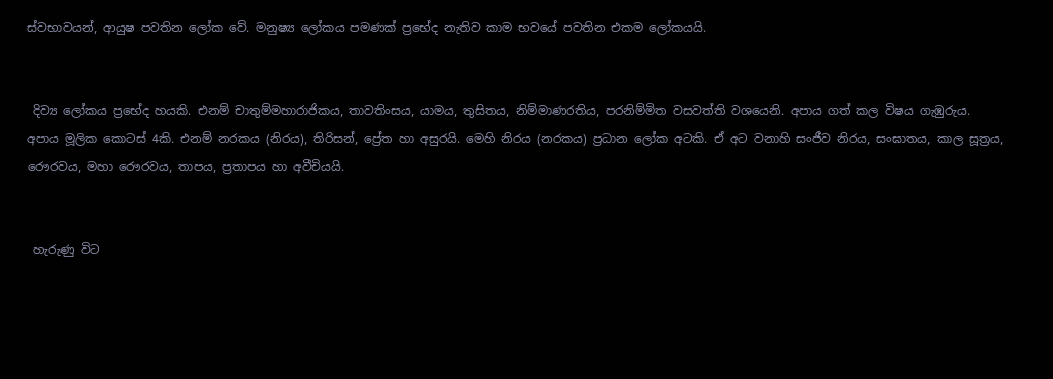ස්වභාවයන්, ආයුෂ පවතින ලෝක වේ. මනුෂ්‍ය ලෝකය පමණක් ප්‍රභේද නැතිව කාම භවයේ පවතින එකම ලෝකයයි.


 දිව්‍ය ලෝකය ප්‍රභේද හයකි. එනම් චාතුම්මහාරාජිකය, තාවතිංසය, යාමය, තුසිතය, නිම්මාණරතිය, පරනිම්මිත වසවත්ති වශයෙනි. අපාය ගත් කල විෂය ගැඹුරුය. අපාය මූලික කොටස් 4කි. එනම් නරකය (නිරය), තිරිසන්, ප්‍රේත හා අසුරයි. මෙහි නිරය (නරකය) ප්‍රධාන ලෝක අටකි. ඒ අට වනාහි සංජීව නිරය, සංඝාතය, කාල සූත්‍රය, රෞරවය, මහා රෞරවය, තාපය, ප්‍රතාපය හා අවීචියයි.


 හැරුණු විට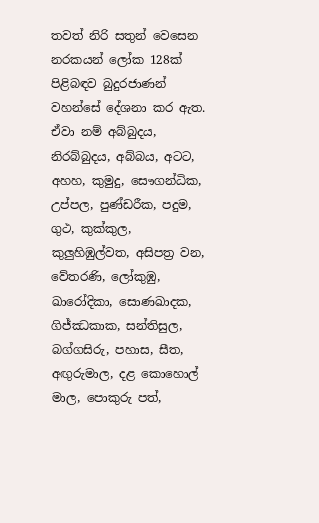තවත් නිරි සතුන් වෙසෙන නරකයන් ලෝක 128ක් පිළිබඳව බුදුරජාණන් වහන්සේ දේශනා කර ඇත. ඒවා නම් අබ්බුදය, නිරබ්බුදය, අබ්බය, අටට, අහහ, කුමුදු, සෞගන්ධික, උප්පල, පුණ්ඩරීක, පදුම, ගුථ, කුක්කුල, කුලුහිඹුල්වත, අසිපත්‍ර වන, වේතරණි, ලෝකුඹු, ඛාරෝදිකා, සොණඛාදක, ගිජ්ඣකාක, සන්තිසුල, බග්ගසිරු, පහාස, සීත, අඟුරුමාල, දළ කොහොල් මාල, පොකුරු පත්,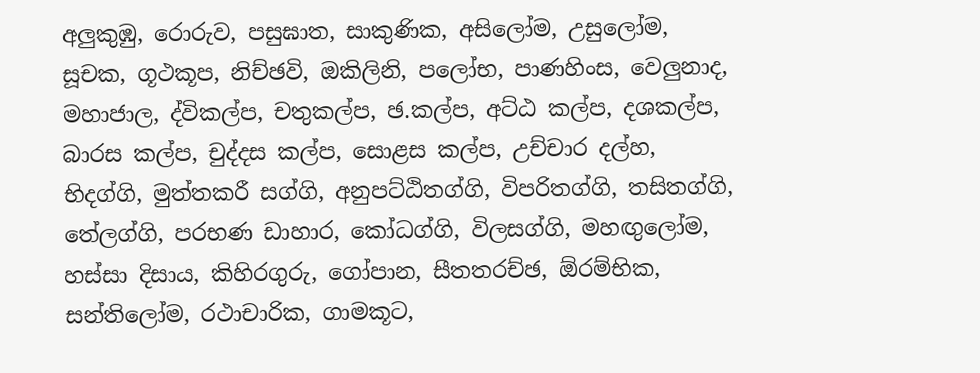අලුකුඹු, රොරුව, පසුඝාත, සාකුණික, අසිලෝම, උසුලෝම, සූචක, ගූථකූප, නිච්ඡවි, ඔකිලිනි, පලෝභ, පාණහිංස, වෙලුනාද, මහාජාල, ද්විකල්ප, චතුකල්ප, ඡ.කල්ප, අට්ඨ කල්ප, දශකල්ප, බාරස කල්ප, චුද්දස කල්ප, සොළස කල්ප, උච්චාර දල්හ, භිදග්ගි, මුත්තකරී සග්ගි, අනුපට්ඨිතග්ගි, විපරිතග්ගි, තසිතග්ගි, තේලග්ගි, පරභණ ඩාහාර, කෝධග්ගි, විලසග්ගි, මහඟුලෝම, හස්සා දිසාය, කිහිරගුරු, ගෝපාන, සීතතරච්ඡ, ඕරම්භික, සන්තිලෝම, රථාචාරික, ගාමකූට,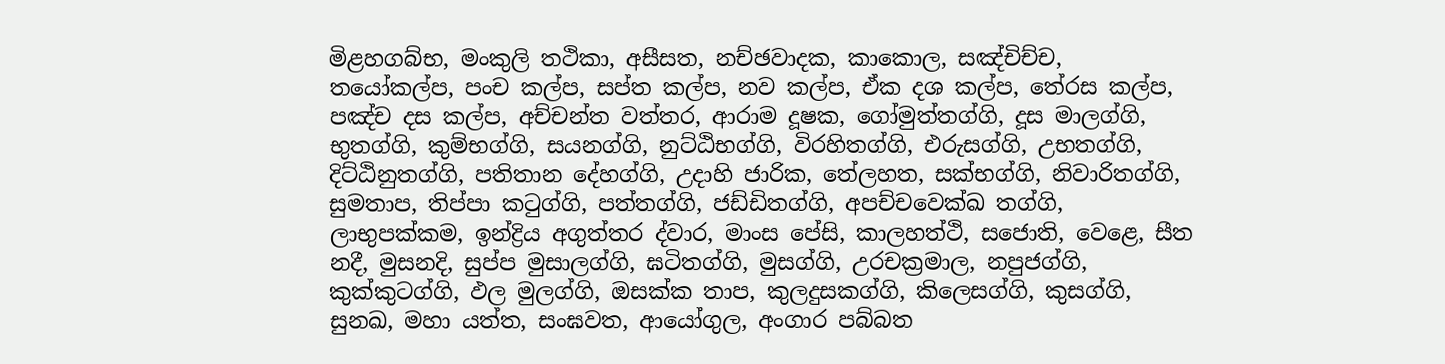මිළහගබ්භ, මංකුලි තථිකා, අසීසත, නච්ඡවාදක, කාකොල, සඤ්චිච්ච, තයෝකල්ප, පංච කල්ප, සප්ත කල්ප, නව කල්ප, ඒක දශ කල්ප, තේරස කල්ප, පඤ්ච දස කල්ප, අච්චන්ත වත්තර, ආරාම දූෂක, ගෝමුත්තග්ගි, දූස මාලග්ගි, භුතග්ගි, කුම්භග්ගි, සයනග්ගි, නුට්ඨිභග්ගි, විරහිතග්ගි, එරුසග්ගි, උභතග්ගි, දිට්ඨිනුතග්ගි, පතිතාන දේහග්ගි, උදාහි ජාරික, තේලහත, සක්භග්ගි, නිවාරිතග්ගි, සුමතාප, තිප්පා කටුග්ගි, පත්තග්ගි, ජඩ්ඩිතග්ගි, අපච්චවෙක්ඛ තග්ගි, ලාභුපක්කම, ඉන්ද්‍රිය අගුත්තර ද්වාර, මාංස පේසි, කාලහත්ථි, සජොති, වෙළෙ, සීත නදී, මුසනදි, සුප්ප මුසාලග්ගි, ඝටිතග්ගි, මුසග්ගි, උරචක්‍රමාල, නපුජග්ගි, කුක්කුටග්ගි, ඵල මුලග්ගි, ඔසක්ක තාප, කුලදුසකග්ගි, කිලෙසග්ගි, කුසග්ගි, සුනඛ, මහා යත්ත, සංඝවත, ආයෝගුල, අංගාර පබ්බත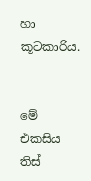හා කූටකාරිය.


මේ එකසිය තිස්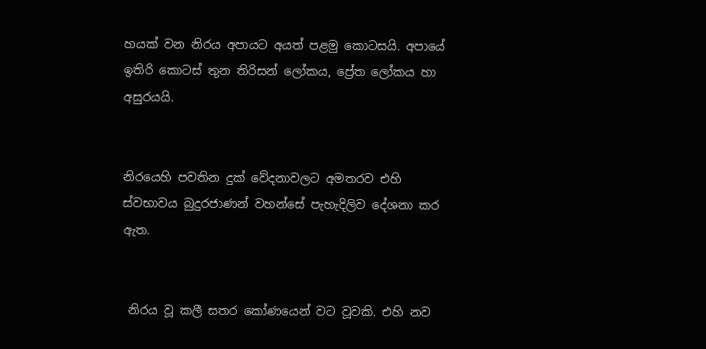හයක් වන නිරය අපායට අයත් පළමු කොටසයි. අපායේ ඉතිරි කොටස් තුන තිරිසන් ලෝකය, ප්‍රේත ලෝකය හා අසුරයයි.


නිරයෙහි පවතින දුක් වේදනාවලට අමතරව එහි ස්වභාවය බුදුරජාණන් වහන්සේ පැහැදිලිව දේශනා කර ඇත.


 නිරය වූ කලී සතර කෝණයෙන් වට වූවකි. එහි නව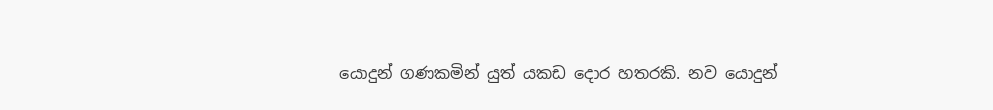යොදුන් ගණකමින් යුත් යකඩ දොර හතරකි. නව යොදුන්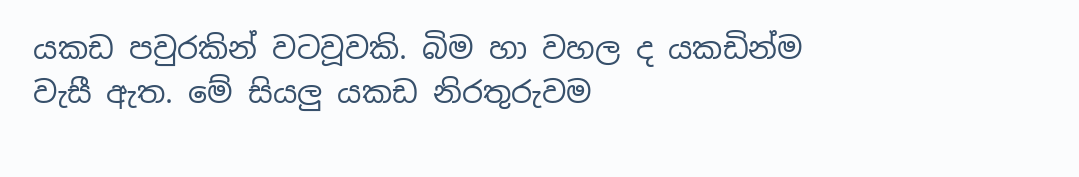යකඩ පවුරකින් වටවූවකි. බිම හා වහල ද යකඩින්ම වැසී ඇත. මේ සියලු යකඩ නිරතුරුවම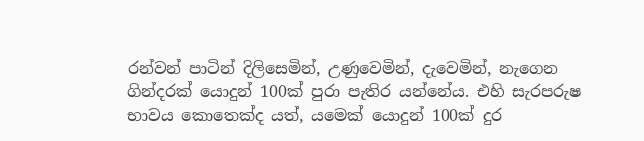රන්වන් පාටින් දිලිසෙමින්‌, උණුවෙමින්, දැවෙමින්, නැගෙන ගින්දරක් යොදුන් 100ක් පුරා පැතිර යන්නේය. එහි සැරපරුෂ භාවය කොතෙක්ද යත්, යමෙක් යොදුන් 100ක් දුර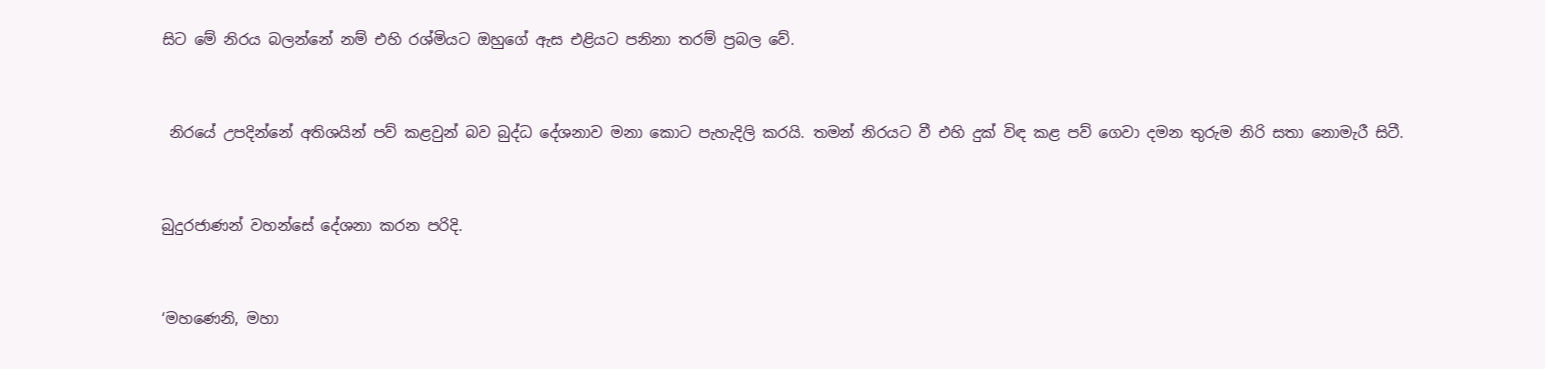සිට මේ නිරය බලන්නේ නම් එහි රශ්මියට ඔහුගේ ඇස එළියට පනිනා තරම් ප්‍රබල වේ.


 නිරයේ උපදින්නේ අතිශයින් පව් කළවුන් බව බුද්ධ දේශනාව මනා කොට පැහැදිලි කරයි. තමන් නිරයට වී එහි දුක් විඳ කළ පව් ගෙවා දමන තුරුම නිරි සතා නොමැරී සිටී.


බුදුරජාණන් වහන්සේ දේශනා කරන පරිදි.


‘මහණෙනි, මහා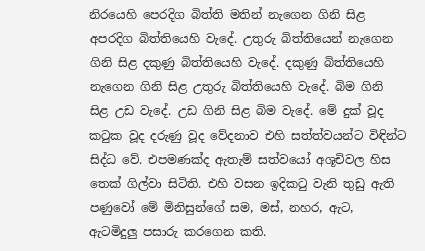නිරයෙහි පෙරදිග බිත්ති මතින් නැගෙන ගිනි සිළ අපරදිග බිත්තියෙහි වැදේ. උතුරු බිත්තියෙන් නැගෙන ගිනි සිළ දකුණු බිත්තියෙහි වැදේ. දකුණු බිත්තියෙහි නැගෙන ගිනි සිළ උතුරු බිත්තියෙහි වැදේ. බිම ගිනි සිළ උඩ වැදේ. උඩ ගිනි සිළ බිම වැදේ. මේ දුක් වූද කටුක වූද දරුණු වූද වේදනාව එහි සත්ත්වයන්ට විඳින්ට සිද්ධ වේ. එපමණක්ද ඇතැම් සත්වයෝ අශූචිවල හිස තෙක් ගිල්වා සිටිති. එහි වසන ඉදිකටු වැනි තුඩු ඇති පණුවෝ මේ මිනිසුන්ගේ සම, මස්, නහර, ඇට, ඇටමිදුලු පසාරු කරගෙන කති.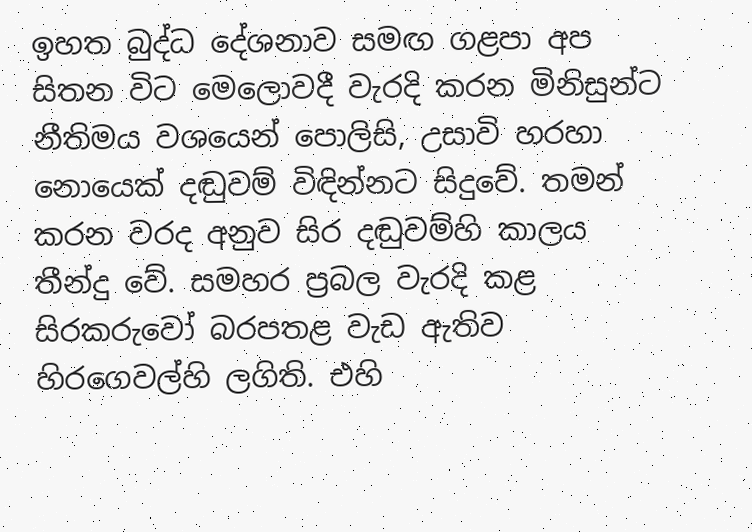ඉහත බුද්ධ දේශනාව සමඟ ගළපා අප සිතන විට මෙලොවදී වැරදි කරන මිනිසුන්ට නීතිමය වශයෙන් පොලිසි, උසාවි හරහා නොයෙක් දඬුවම් විඳින්නට සිදුවේ. තමන් කරන වරද අනුව සිර දඬුවම්හි කාලය තීන්දු වේ. සමහර ප්‍රබල වැරදි කළ සිරකරුවෝ බරපතළ වැඩ ඇතිව හිරගෙවල්හි ලගිති. එහි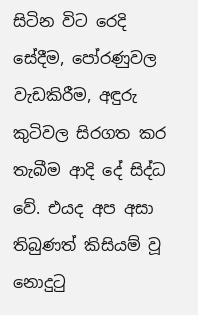සිටින විට රෙදි සේදීම, පෝරණුවල වැඩකිරීම, අඳුරු කුටිවල සිරගත කර තැබීම ආදි දේ සිද්ධ වේ. එයද අප අසා තිබුණත් කිසියම් වූ නොදුටු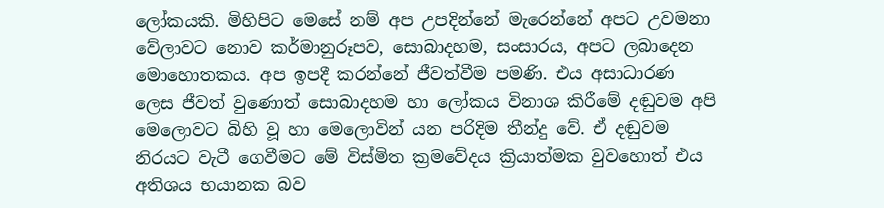ලෝකයකි. මිහිපිට මෙසේ නම් අප උපදින්නේ මැරෙන්නේ අපට උවමනා වේලාවට නොව කර්මානුරූපව, සොබාදහම, සංසාරය, අපට ලබාදෙන මොහොතකය. අප ඉපදී කරන්නේ ජීවත්වීම පමණි. එය අසාධාරණ ලෙස ජීවත් වුණොත් සොබාදහම හා ලෝකය විනාශ කිරීමේ දඬුවම අපි මෙලොවට බිහි වූ හා මෙලොවින් යන පරිදිම තීන්දු වේ. ඒ දඬුවම නිරයට වැටී ගෙවීමට මේ විස්මිත ක්‍රමවේදය ක්‍රියාත්මක වුවහොත් එය අතිශය භයානක බව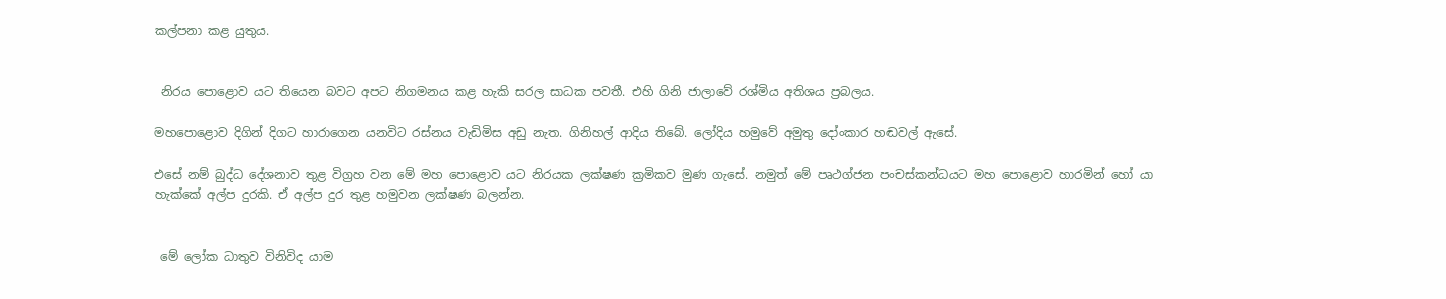කල්පනා කළ යුතුය.


 නිරය පොළොව යට තියෙන බවට අපට නිගමනය කළ හැකි සරල සාධක පවතී. එහි ගිනි ජාලාවේ රශ්මිය අතිශය ප්‍රබලය.

මහපොළොව දිගින් දිගට හාරාගෙන යනවිට රස්නය වැඩිමිස අඩු නැත. ගිනිහල් ආදිය තිබේ. ලෝදිය හමුවේ අමුතු දෝංකාර හඬවල් ඇසේ.

එසේ නම් බුද්ධ දේශනාව තුළ විග්‍රහ වන මේ මහ පොළොව යට නිරයක ලක්ෂණ ක්‍රමිකව මුණ ගැසේ. නමුත් මේ පෘථග්ජන පංචස්කන්ධයට මහ පොළොව හාරමින් හෝ යා හැක්කේ අල්ප දුරකි. ඒ අල්ප දුර තුළ හමුවන ලක්ෂණ බලන්න.


 මේ ලෝක ධාතුව විනිවිද යාම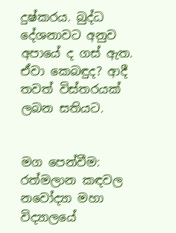දුෂ්කරය. බුද්ධ දේශනාවට අනුව අපායේ ද ගස් ඇත. ඒවා කෙබඳුද? ආදී තවත් විස්තරයක් ලබන සතියට.


මග පෙන්වීම: රත්මලාන කඳවල නවෝද්‍යා මහා විද්‍යාලයේ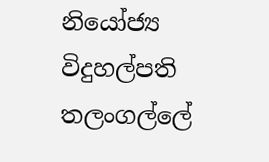නියෝජ්‍ය විදුහල්පති තලංගල්ලේ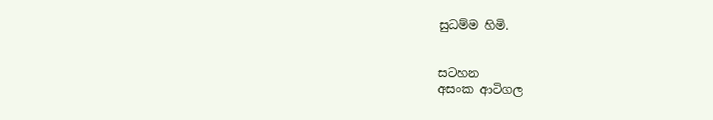සුධම්ම හිමි.


සටහන
අසංක ආටිගල